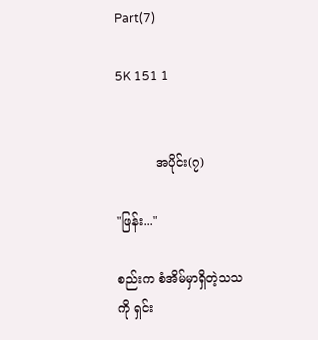Part(7)

5K 151 1


          အပိုင်း(၇)

"ဖြန်း..."

စည်းက စံအိမ်မှာရှိတဲ့သသကို ရှင်း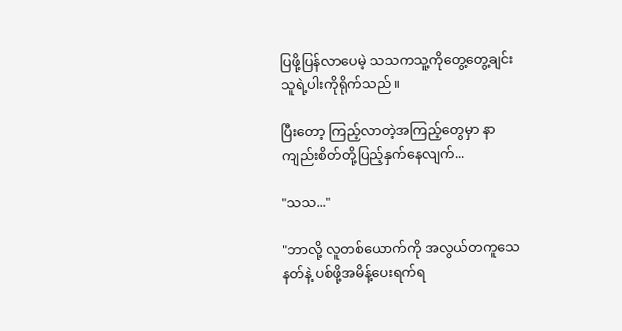ပြဖို့ပြန်လာပေမဲ့ သသကသူ့ကိုတွေ့တွေ့ချင်း သူရဲ့ပါးကိုရိုက်သည်။

ပြီးတော့ ကြည့်လာတဲ့အကြည့်တွေမှာ နာကျည်းစိတ်တို့ပြည့်နှက်နေလျက်...

"သသ..."

"ဘာလို့ လူတစ်ယောက်ကို အလွယ်တကူ‌သေနတ်နဲ့ ပစ်ဖို့အမိန့်ပေးရက်ရ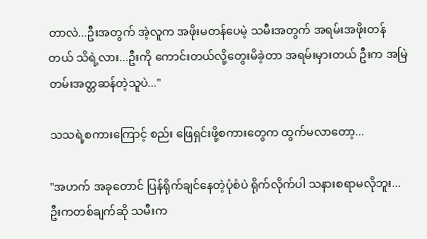တာလဲ...ဦးအတွက် အဲ့လူက အဖိုးမတန်ပေမဲ့ သမီးအတွက် အရမ်းအဖိုးတန်တယ် သိရဲ့လား...ဦးကို ကောင်းတယ်လို့တွေးမိခဲ့တာ အရမ်းမှားတယ် ဦးက အမြဲတမ်းအတ္တဆန်တဲ့သူပဲ..."

သသရဲ့စကားကြောင့် စည်း ဖြေရှင်းဖို့စကားတွေက ‌ထွက်မလာတော့...

"အဟက် အခုတောင် ပြန်ရိုက်ချင်နေတဲ့ပုံစံပဲ ရိုက်လိုက်ပါ သနားစရာမလိုဘူး...ဦးကတစ်ချက်ဆို သမီးက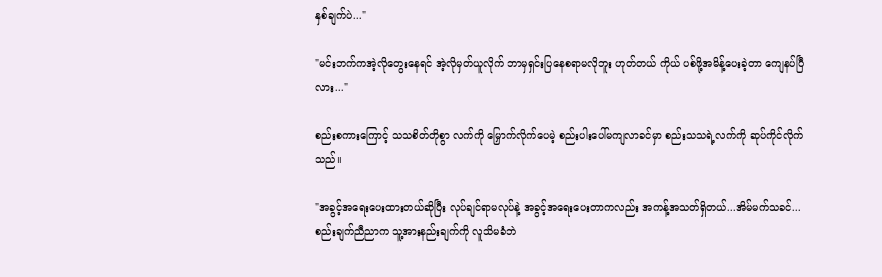နှစ်ချက်ပဲ..."

"မင်းဘက်ကအဲ့လိုတွေးနေရင် အဲ့လိုမှတ်ယူလိုက် ဘာမှရှင်းပြနေစရာမလိုဘူး ဟုတ်တယ် ကိုယ် ပစ်ဖို့အမိန့်ပေးခဲ့တာ ကျေနပ်ပြီလား..."

စည်းစကားကြောင့် သသစိတ်တိုစွာ လက်ကို မြှောက်လိုက်ပေမဲ့ စည်းပါးပေါ်မကျလာခင်မှာ စည်းသသရဲ့လက်ကို ဆုပ်ကိုင်လိုက်သည်။

"အခွင့်အရေးပေးထားတယ်ဆိုပြီး လုပ်ချင်ရာမလုပ်နဲ့ အခွင့်အရေးပေးတာကလည်း အကန့်အသတ်ရှိတယ်...အိမ်မက်သခင်...စည်းချက်ညီညာက သူ့အားနည်းချက်ကို လူသိမခံဘဲ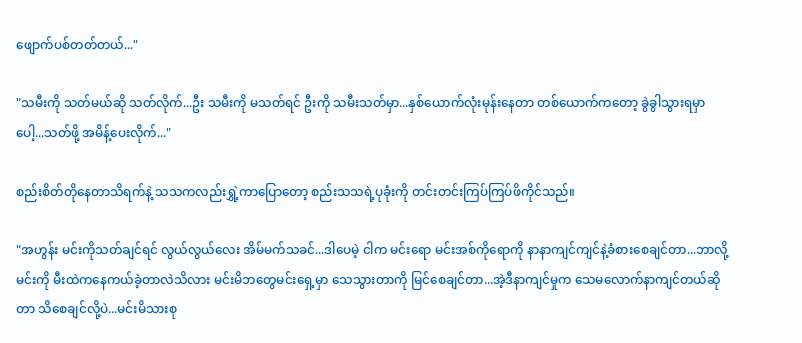ဖျောက်ပစ်တတ်တယ်..."

"သမီးကို သတ်မယ်ဆို သတ်လိုက်...ဦး သမီးကို မသတ်ရင် ဦးကို သမီးသတ်မှာ...နှစ်ယောက်လုံးမုန်းနေတာ တစ်ယောက်ကတော့ ခွဲခွါသွားရမှာပေါ့...သတ်ဖို့ အမိန့်ပေးလိုက်..."

စည်းစိတ်တိုနေတာသိရက်နဲ့ သသကလည်းရွှဲ့ကာပြောတော့ စည်းသသရဲ့ပုခုံးကို တင်းတင်းကြပ်ကြပ်ဖိကိုင်သည်။

"အဟွန်း မင်းကိုသတ်ချင်ရင် လွယ်လွယ်လေး အိမ်မက်သခင်...ဒါပေမဲ့ ငါက မင်းရော မင်းအစ်ကိုရောကို နာနာကျင်ကျင်နဲ့ခံစားစေချင်တာ...ဘာလို့ မင်းကို မီးထဲကနေကယ်ခဲ့တာလဲသိလား မင်းမိဘတွေမင်းရှေ့မှာ သေသွားတာကို မြင်စေချင်တာ...အဲ့ဒီနာကျင်မှုက သေမလောက်နာကျင်တယ်ဆိုတာ သိစေချင်လို့ပဲ...မင်းမိသားစု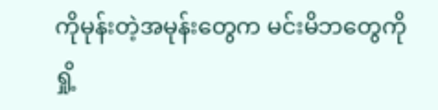ကိုမုန်းတဲ့အမုန်းတွေက မင်းမိဘတွေကိုရှို့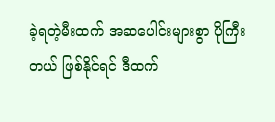ခဲ့ရတဲ့မီးထက် အဆပေါင်းများစွာ ပိုကြီးတယ် ဖြစ်နိုင်ရင် ဒီထက်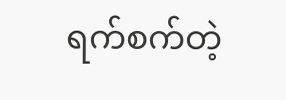ရက်စက်တဲ့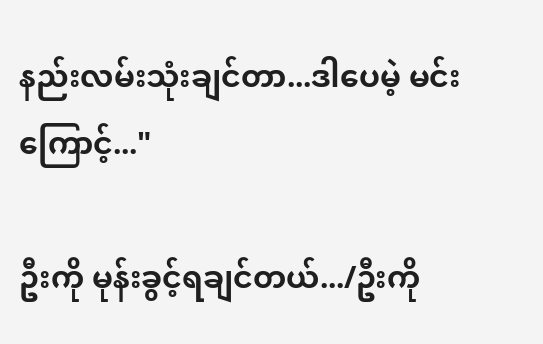နည်းလမ်းသုံးချင်တာ...ဒါပေမဲ့ မင်းကြောင့်..."

ဦးကို မုန်းခွင့်ရချင်တယ်.../ဦးကို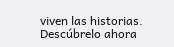viven las historias. Descúbrelo ahora